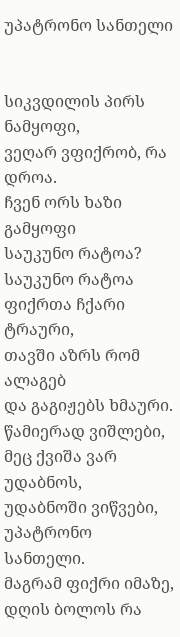უპატრონო სანთელი


სიკვდილის პირს ნამყოფი,
ვეღარ ვფიქრობ, რა დროა.
ჩვენ ორს ხაზი გამყოფი
საუკუნო რატოა?
საუკუნო რატოა
ფიქრთა ჩქარი ტრაური,
თავში აზრს რომ ალაგებ
და გაგიჟებს ხმაური.
წამიერად ვიშლები,
მეც ქვიშა ვარ უდაბნოს,
უდაბნოში ვიწვები,
უპატრონო სანთელი.
მაგრამ ფიქრი იმაზე,
დღის ბოლოს რა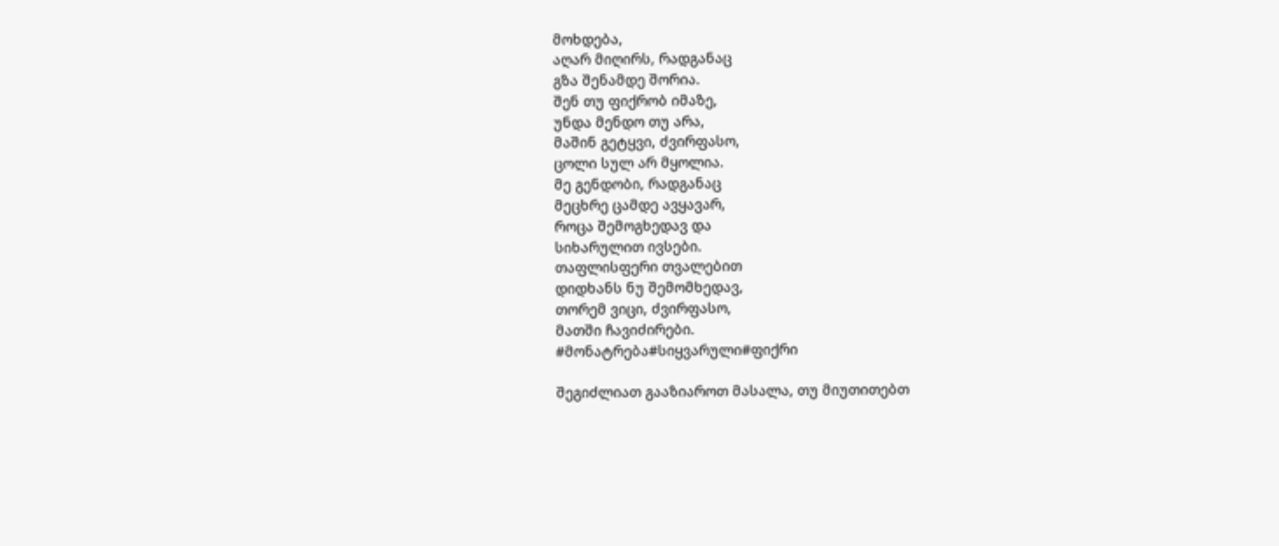მოხდება,
აღარ მიღირს, რადგანაც
გზა შენამდე შორია.
შენ თუ ფიქრობ იმაზე,
უნდა მენდო თუ არა,
მაშინ გეტყვი, ძვირფასო,
ცოლი სულ არ მყოლია.
მე გენდობი, რადგანაც
მეცხრე ცამდე ავყავარ,
როცა შემოგხედავ და
სიხარულით ივსები.
თაფლისფერი თვალებით
დიდხანს ნუ შემომხედავ,
თორემ ვიცი, ძვირფასო,
მათში ჩავიძირები.
#მონატრება#სიყვარული#ფიქრი

შეგიძლიათ გააზიაროთ მასალა, თუ მიუთითებთ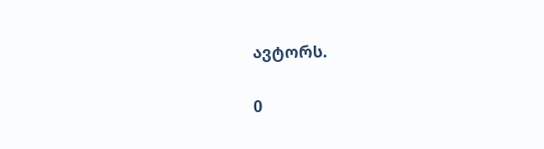ავტორს.

0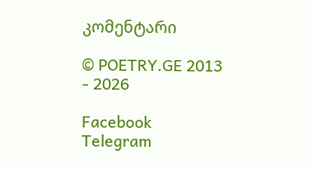კომენტარი

© POETRY.GE 2013 - 2026

Facebook Telegram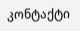კონტაქტი